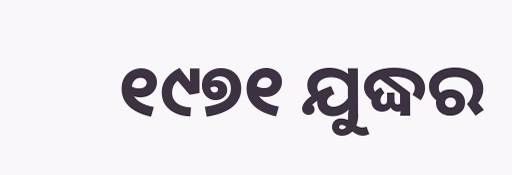୧୯୭୧ ଯୁଦ୍ଧର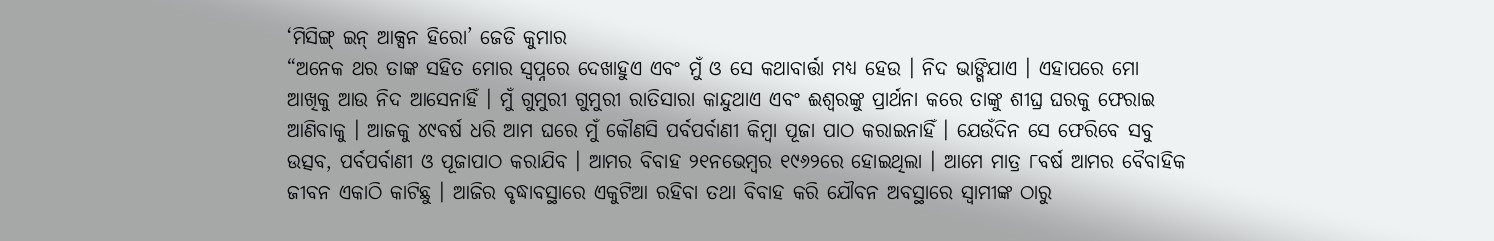‘ମିସିଙ୍ଗ୍ ଇନ୍ ଆକ୍ସନ ହିରୋ’ ଜେଡି କୁମାର
“ଅନେକ ଥର ତାଙ୍କ ସହିତ ମୋର ସ୍ୱପ୍ନରେ ଦେଖାହୁଏ ଏବଂ ମୁଁ ଓ ସେ କଥାବାର୍ତ୍ତା ମଧ୍ୟ ହେଉ । ନିଦ ଭାଙ୍ଗିଯାଏ । ଏହାପରେ ମୋ ଆଖିକୁ ଆଉ ନିଦ ଆସେନାହିଁ । ମୁଁ ଗୁମୁରୀ ଗୁମୁରୀ ରାତିସାରା କାନ୍ଦୁଥାଏ ଏବଂ ଈଶ୍ୱରଙ୍କୁ ପ୍ରାର୍ଥନା କରେ ତାଙ୍କୁ ଶୀଘ୍ର ଘରକୁ ଫେରାଇ ଆଣିବାକୁ । ଆଜକୁ ୪୯ବର୍ଷ ଧରି ଆମ ଘରେ ମୁଁ କୌଣସି ପର୍ବପର୍ବାଣୀ କିମ୍ବା ପୂଜା ପାଠ କରାଇନାହିଁ । ଯେଉଁଦିନ ସେ ଫେରିବେ ସବୁ ଉତ୍ସବ, ପର୍ବପର୍ବାଣୀ ଓ ପୂଜାପାଠ କରାଯିବ । ଆମର ବିବାହ ୨୧ନଭେମ୍ବର ୧୯୬୨ରେ ହୋଇଥିଲା । ଆମେ ମାତ୍ର ୮ବର୍ଷ ଆମର ବୈବାହିକ ଜୀବନ ଏକାଠି କାଟିଛୁ । ଆଜିର ବୃଦ୍ଧାବସ୍ଥାରେ ଏକୁଟିଆ ରହିବା ତଥା ବିବାହ କରି ଯୌବନ ଅବସ୍ଥାରେ ସ୍ୱାମୀଙ୍କ ଠାରୁ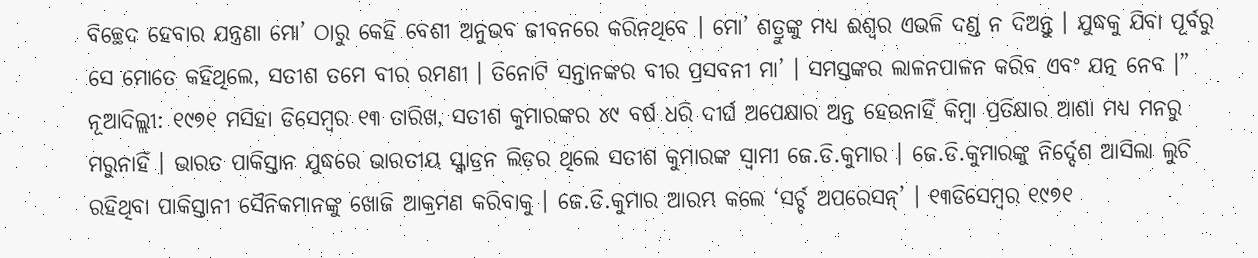ବିଚ୍ଛେଦ ହେବାର ଯନ୍ତ୍ରଣା ମୋ’ ଠାରୁ କେହି ବେଶୀ ଅନୁଭବ ଜୀବନରେ କରିନଥିବେ । ମୋ’ ଶତ୍ରୁଙ୍କୁ ମଧ୍ୟ ଈଶ୍ୱର ଏଭଳି ଦଣ୍ଡ ନ ଦିଅନ୍ତୁ । ଯୁଦ୍ଧକୁ ଯିବା ପୂର୍ବରୁ ସେ ମୋତେ କହିଥିଲେ, ସତୀଶ ତମେ ବୀର ରମଣୀ । ତିନୋଟି ସନ୍ତାନଙ୍କର ବୀର ପ୍ରସବନୀ ମା’ । ସମସ୍ତଙ୍କର ଲାଳନପାଳନ କରିବ ଏବଂ ଯତ୍ନ ନେବ ।”
ନୂଆଦିଲ୍ଲୀ: ୧୯୭୧ ମସିହା ଡିସେମ୍ବର ୧୩ ତାରିଖ, ସତୀଶ କୁମାରଙ୍କର ୪୯ ବର୍ଷ ଧରି ଦୀର୍ଘ ଅପେକ୍ଷାର ଅନ୍ତ ହେଉନାହିଁ କିମ୍ବା ପ୍ରତିକ୍ଷାର ଆଶା ମଧ୍ୟ ମନରୁ ମରୁନାହିଁ । ଭାରତ ପାକିସ୍ତାନ ଯୁଦ୍ଧରେ ଭାରତୀୟ ସ୍କ୍ୱାଡ୍ରନ ଲିଡ଼ର ଥିଲେ ସତୀଶ କୁମାରଙ୍କ ସ୍ୱାମୀ ଜେ.ଡି.କୁମାର । ଜେ.ଡି.କୁମାରଙ୍କୁ ନିର୍ଦ୍ଦେଶ ଆସିଲା ଲୁଚି ରହିଥିବା ପାକିସ୍ତାନୀ ସୈନିକମାନଙ୍କୁ ଖୋଜି ଆକ୍ରମଣ କରିବାକୁ । ଜେ.ଡି.କୁମାର ଆରମ୍ଭ କଲେ ‘ସର୍ଚ୍ଚ ଅପରେସନ୍’ । ୧୩ଡିସେମ୍ବର ୧୯୭୧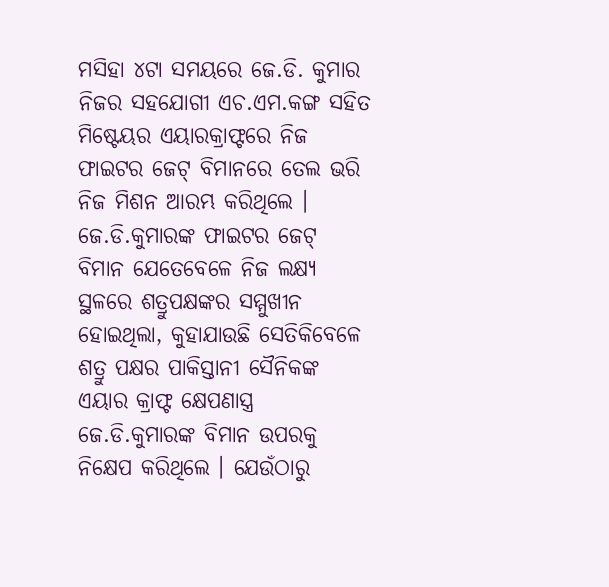ମସିହା ୪ଟା ସମୟରେ ଜେ.ଡି. କୁମାର ନିଜର ସହଯୋଗୀ ଏଚ.ଏମ.କଙ୍ଗ ସହିତ ମିଷ୍ଟେୟର ଏୟାରକ୍ରାଫ୍ଟରେ ନିଜ ଫାଇଟର ଜେଟ୍ ବିମାନରେ ତେଲ ଭରି ନିଜ ମିଶନ ଆରମ୍ଭ କରିଥିଲେ । ଜେ.ଡି.କୁମାରଙ୍କ ଫାଇଟର ଜେଟ୍ ବିମାନ ଯେତେବେଳେ ନିଜ ଲକ୍ଷ୍ୟ ସ୍ଥଳରେ ଶତ୍ରୁପକ୍ଷଙ୍କର ସମ୍ମୁଖୀନ ହୋଇଥିଲା, କୁହାଯାଉଛି ସେତିକିବେଳେ ଶତ୍ରୁ ପକ୍ଷର ପାକିସ୍ତାନୀ ସୈନିକଙ୍କ ଏୟାର କ୍ରାଫ୍ଟ କ୍ଷେପଣାସ୍ତ୍ର ଜେ.ଡି.କୁମାରଙ୍କ ବିମାନ ଉପରକୁ ନିକ୍ଷେପ କରିଥିଲେ । ଯେଉଁଠାରୁ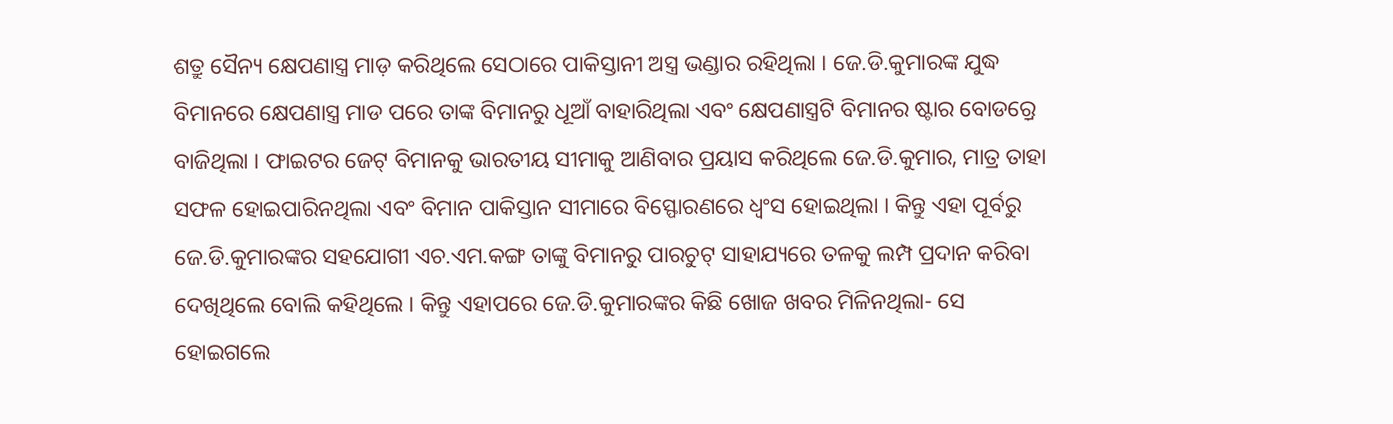ଶତ୍ରୁ ସୈନ୍ୟ କ୍ଷେପଣାସ୍ତ୍ର ମାଡ଼ କରିଥିଲେ ସେଠାରେ ପାକିସ୍ତାନୀ ଅସ୍ତ୍ର ଭଣ୍ଡାର ରହିଥିଲା । ଜେ.ଡି.କୁମାରଙ୍କ ଯୁଦ୍ଧ ବିମାନରେ କ୍ଷେପଣାସ୍ତ୍ର ମାଡ ପରେ ତାଙ୍କ ବିମାନରୁ ଧୂଆଁ ବାହାରିଥିଲା ଏବଂ କ୍ଷେପଣାସ୍ତ୍ରଟି ବିମାନର ଷ୍ଟାର ବୋଡର଼୍ରେ ବାଜିଥିଲା । ଫାଇଟର ଜେଟ୍ ବିମାନକୁ ଭାରତୀୟ ସୀମାକୁ ଆଣିବାର ପ୍ରୟାସ କରିଥିଲେ ଜେ.ଡି.କୁମାର, ମାତ୍ର ତାହା ସଫଳ ହୋଇପାରିନଥିଲା ଏବଂ ବିମାନ ପାକିସ୍ତାନ ସୀମାରେ ବିସ୍ଫୋରଣରେ ଧ୍ୱଂସ ହୋଇଥିଲା । କିନ୍ତୁ ଏହା ପୂର୍ବରୁ ଜେ.ଡି.କୁମାରଙ୍କର ସହଯୋଗୀ ଏଚ.ଏମ.କଙ୍ଗ ତାଙ୍କୁ ବିମାନରୁ ପାରଚୁଟ୍ ସାହାଯ୍ୟରେ ତଳକୁ ଲମ୍ପ ପ୍ରଦାନ କରିବା ଦେଖିଥିଲେ ବୋଲି କହିଥିଲେ । କିନ୍ତୁ ଏହାପରେ ଜେ.ଡି.କୁମାରଙ୍କର କିଛି ଖୋଜ ଖବର ମିଳିନଥିଲା- ସେ ହୋଇଗଲେ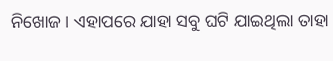ନିଖୋଜ । ଏହାପରେ ଯାହା ସବୁ ଘଟି ଯାଇଥିଲା ତାହା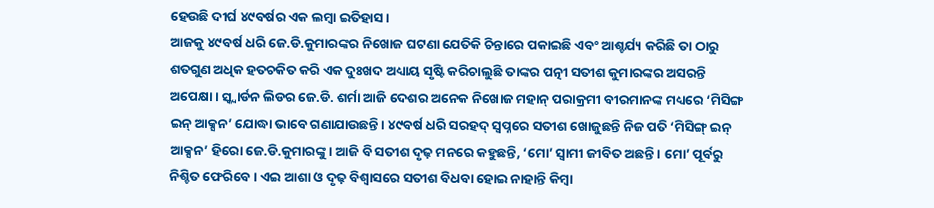ହେଉଛି ଦୀର୍ଘ ୪୯ବର୍ଷର ଏକ ଲମ୍ବା ଇତିହାସ ।
ଆଜକୁ ୪୯ବର୍ଷ ଧରି ଜେ.ଡି.କୁମାରଙ୍କର ନିଖୋଜ ଘଟଣା ଯେତିକି ଚିନ୍ତାରେ ପକାଇଛି ଏବଂ ଆଶ୍ଚର୍ଯ୍ୟ କରିଛି ତା ଠାରୁ ଶତଗୁଣ ଅଧିକ ହତଚକିତ କରି ଏକ ଦୁଃଖଦ ଅଧ୍ୟାୟ ସୃଷ୍ଟି କରିଚାଲୁଛି ତାଙ୍କର ପତ୍ନୀ ସତୀଶ କୁମାରଙ୍କର ଅସରନ୍ତି ଅପେକ୍ଷା । ସ୍କ୍ୱାର୍ଡନ ଲିଡର ଜେ.ଡି. ଶର୍ମା ଆଜି ଦେଶର ଅନେକ ନିଖୋଜ ମହାନ୍ ପରାକ୍ରମୀ ବୀରମାନଙ୍କ ମଧ୍ୟରେ ‘ମିସିଙ୍ଗ ଇନ୍ ଆକ୍ସନ’ ଯୋଦ୍ଧା ଭାବେ ଗଣାଯାଉଛନ୍ତି । ୪୯ବର୍ଷ ଧରି ସରହଦ୍ ସ୍ୱପ୍ନରେ ସତୀଶ ଖୋଜୁଛନ୍ତି ନିଜ ପତି ‘ମିସିଙ୍ଗ୍ ଇନ୍ ଆକ୍ସନ’ ହିରୋ ଜେ.ଡି.କୁମାରଙ୍କୁ । ଆଜି ବି ସତୀଶ ଦୃଢ଼ ମନରେ କହୁଛନ୍ତି, ‘ମୋ’ ସ୍ୱାମୀ ଜୀବିତ ଅଛନ୍ତି । ମୋ’ ପୂର୍ବରୁ ନିଶ୍ଚିତ ଫେରିବେ । ଏଇ ଆଶା ଓ ଦୃଢ଼ ବିଶ୍ୱାସରେ ସତୀଶ ବିଧବା ହୋଇ ନାହାନ୍ତି କିମ୍ବା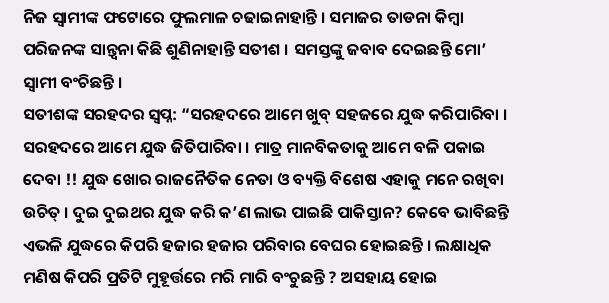ନିଜ ସ୍ୱାମୀଙ୍କ ଫଟୋରେ ଫୁଲମାଳ ଚଢାଇନାହାନ୍ତି । ସମାଜର ତାଡନା କିମ୍ବା ପରିଜନଙ୍କ ସାନ୍ତ୍ୱନା କିଛି ଶୁଣିନାହାନ୍ତି ସତୀଶ । ସମସ୍ତଙ୍କୁ ଜବାବ ଦେଇଛନ୍ତି ମୋ’ ସ୍ୱାମୀ ବଂଚିଛନ୍ତି ।
ସତୀଶଙ୍କ ସରହଦର ସ୍ୱପ୍ନ: “ସରହଦରେ ଆମେ ଖୁବ୍ ସହଜରେ ଯୁଦ୍ଧ କରିପାରିବା । ସରହଦରେ ଆମେ ଯୁଦ୍ଧ ଜିତିପାରିବା । ମାତ୍ର ମାନବିକତାକୁ ଆମେ ବଳି ପକାଇ ଦେବା !! ଯୁଦ୍ଧ ଖୋର ରାଜନୈତିକ ନେତା ଓ ବ୍ୟକ୍ତି ବିଶେଷ ଏହାକୁ ମନେ ରଖିବା ଉଚିତ୍ । ଦୁଇ ଦୁଇଥର ଯୁଦ୍ଧ କରି କ’ଣ ଲାଭ ପାଇଛି ପାକିସ୍ତାନ? କେବେ ଭାବିଛନ୍ତି ଏଭଳି ଯୁଦ୍ଧରେ କିପରି ହଜାର ହଜାର ପରିବାର ବେଘର ହୋଇଛନ୍ତି । ଲକ୍ଷାଧିକ ମଣିଷ କିପରି ପ୍ରତିଟି ମୁହୂର୍ତ୍ତରେ ମରି ମାରି ବଂଚୁଛନ୍ତି ? ଅସହାୟ ହୋଇ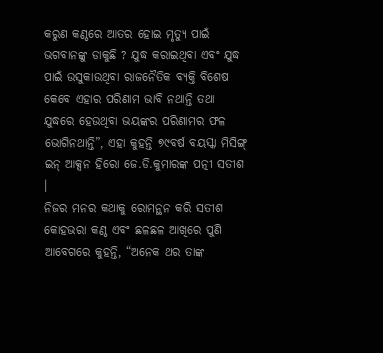କରୁଣ କଣ୍ଠରେ ଆତର ହୋଇ ମୃତ୍ୟୁ ପାଇଁ ଭଗବାନଙ୍କୁ ଡାକୁଛି ? ଯୁଦ୍ଧ କରାଇଥିବା ଏବଂ ଯୁଦ୍ଧ ପାଇଁ ଉସୁକାଉଥିବା ରାଜନୈତିକ ବ୍ୟକ୍ତି ବିଶେଷ କେବେ ଏହାର ପରିଣାମ ଭାବି ନଥାନ୍ତି ତଥା ଯୁଦ୍ଧରେ ହେଉଥିବା ଭୟଙ୍କର ପରିଣାମର ଫଳ ଭୋଗିନଥାନ୍ତି”, ଏହା କୁହନ୍ତି ୭୯ବର୍ଷ ବୟସ୍କା ମିସିଙ୍ଗ୍ ଇନ୍ ଆକ୍ସନ ହିରୋ ଜେ.ଡି.କୁମାରଙ୍କ ପତ୍ନୀ ସତୀଶ ।
ନିଜର ମନର କଥାକୁ ରୋମନ୍ଥନ କରି ସତୀଶ କୋହଭରା କଣ୍ଠ ଏବଂ ଛଳଛଳ ଆଖିରେ ପୁଣି ଆବେଗରେ କୁହନ୍ତି, “ଅନେକ ଥର ତାଙ୍କ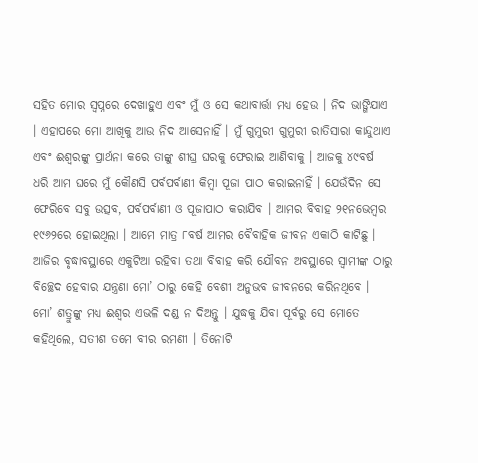ସହିତ ମୋର ସ୍ୱପ୍ନରେ ଦେଖାହୁଏ ଏବଂ ମୁଁ ଓ ସେ କଥାବାର୍ତ୍ତା ମଧ୍ୟ ହେଉ । ନିଦ ଭାଙ୍ଗିଯାଏ । ଏହାପରେ ମୋ ଆଖିକୁ ଆଉ ନିଦ ଆସେନାହିଁ । ମୁଁ ଗୁମୁରୀ ଗୁମୁରୀ ରାତିସାରା କାନ୍ଦୁଥାଏ ଏବଂ ଈଶ୍ୱରଙ୍କୁ ପ୍ରାର୍ଥନା କରେ ତାଙ୍କୁ ଶୀଘ୍ର ଘରକୁ ଫେରାଇ ଆଣିବାକୁ । ଆଜକୁ ୪୯ବର୍ଷ ଧରି ଆମ ଘରେ ମୁଁ କୌଣସି ପର୍ବପର୍ବାଣୀ କିମ୍ବା ପୂଜା ପାଠ କରାଇନାହିଁ । ଯେଉଁଦିନ ସେ ଫେରିବେ ସବୁ ଉତ୍ସବ, ପର୍ବପର୍ବାଣୀ ଓ ପୂଜାପାଠ କରାଯିବ । ଆମର ବିବାହ ୨୧ନଭେମ୍ବର ୧୯୬୨ରେ ହୋଇଥିଲା । ଆମେ ମାତ୍ର ୮ବର୍ଷ ଆମର ବୈବାହିକ ଜୀବନ ଏକାଠି କାଟିଛୁ । ଆଜିର ବୃଦ୍ଧାବସ୍ଥାରେ ଏକୁଟିଆ ରହିବା ତଥା ବିବାହ କରି ଯୌବନ ଅବସ୍ଥାରେ ସ୍ୱାମୀଙ୍କ ଠାରୁ ବିଚ୍ଛେଦ ହେବାର ଯନ୍ତ୍ରଣା ମୋ’ ଠାରୁ କେହି ବେଶୀ ଅନୁଭବ ଜୀବନରେ କରିନଥିବେ । ମୋ’ ଶତ୍ରୁଙ୍କୁ ମଧ୍ୟ ଈଶ୍ୱର ଏଭଳି ଦଣ୍ଡ ନ ଦିଅନ୍ତୁ । ଯୁଦ୍ଧକୁ ଯିବା ପୂର୍ବରୁ ସେ ମୋତେ କହିଥିଲେ, ସତୀଶ ତମେ ବୀର ରମଣୀ । ତିନୋଟି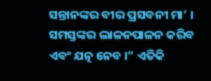ସନ୍ତାନଙ୍କର ବୀର ପ୍ରସବନୀ ମା’ । ସମସ୍ତଙ୍କର ଲାଳନପାଳନ କରିବ ଏବଂ ଯତ୍ନ ନେବ ।” ଏତିକି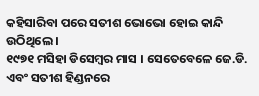କହିସାରିବା ପରେ ସତୀଶ ଭୋଭୋ ହୋଇ କାନ୍ଦି ଉଠିଥିଲେ ।
୧୯୭୧ ମସିହା ଡିସେମ୍ବର ମାସ । ସେତେବେଳେ ଜେ.ଡି. ଏବଂ ସତୀଶ ହିଣ୍ଡନରେ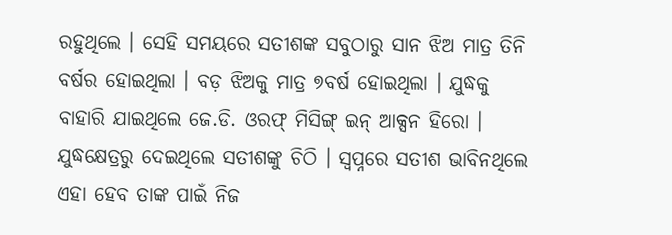ରହୁଥିଲେ । ସେହି ସମୟରେ ସତୀଶଙ୍କ ସବୁଠାରୁ ସାନ ଝିଅ ମାତ୍ର ତିନି ବର୍ଷର ହୋଇଥିଲା । ବଡ଼ ଝିଅକୁ ମାତ୍ର ୭ବର୍ଷ ହୋଇଥିଲା । ଯୁଦ୍ଧକୁ ବାହାରି ଯାଇଥିଲେ ଜେ.ଡି. ଓରଫ୍ ମିସିଙ୍ଗ୍ ଇନ୍ ଆକ୍ସନ ହିରୋ । ଯୁଦ୍ଧକ୍ଷେତ୍ରରୁ ଦେଇଥିଲେ ସତୀଶଙ୍କୁ ଚିଠି । ସ୍ୱପ୍ନରେ ସତୀଶ ଭାବିନଥିଲେ ଏହା ହେବ ତାଙ୍କ ପାଇଁ ନିଜ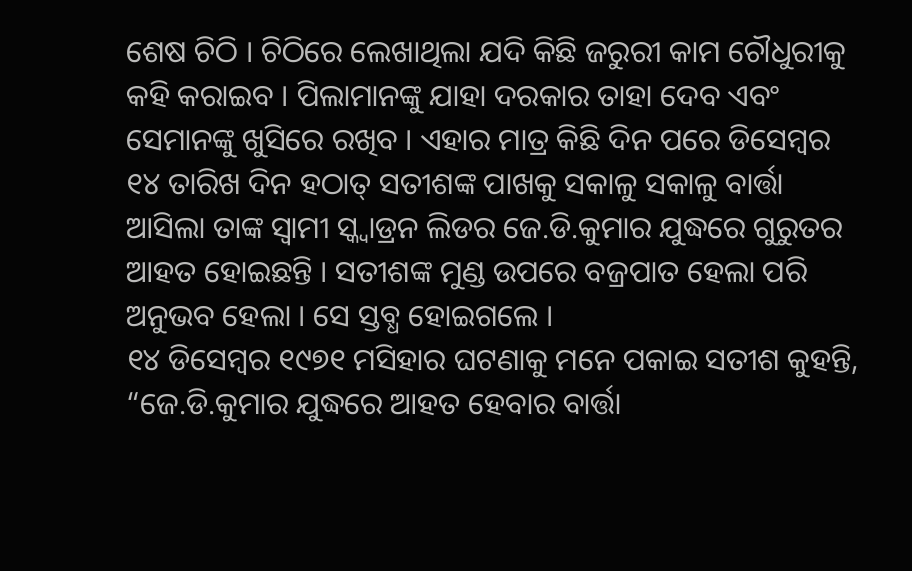ଶେଷ ଚିଠି । ଚିଠିରେ ଲେଖାଥିଲା ଯଦି କିଛି ଜରୁରୀ କାମ ଚୌଧୁରୀକୁ କହି କରାଇବ । ପିଲାମାନଙ୍କୁ ଯାହା ଦରକାର ତାହା ଦେବ ଏବଂ ସେମାନଙ୍କୁ ଖୁସିରେ ରଖିବ । ଏହାର ମାତ୍ର କିଛି ଦିନ ପରେ ଡିସେମ୍ବର ୧୪ ତାରିଖ ଦିନ ହଠାତ୍ ସତୀଶଙ୍କ ପାଖକୁ ସକାଳୁ ସକାଳୁ ବାର୍ତ୍ତା ଆସିଲା ତାଙ୍କ ସ୍ୱାମୀ ସ୍କ୍ୱାଡ୍ରନ ଲିଡର ଜେ.ଡି.କୁମାର ଯୁଦ୍ଧରେ ଗୁରୁତର ଆହତ ହୋଇଛନ୍ତି । ସତୀଶଙ୍କ ମୁଣ୍ଡ ଉପରେ ବଜ୍ରପାତ ହେଲା ପରି ଅନୁଭବ ହେଲା । ସେ ସ୍ତବ୍ଧ ହୋଇଗଲେ ।
୧୪ ଡିସେମ୍ବର ୧୯୭୧ ମସିହାର ଘଟଣାକୁ ମନେ ପକାଇ ସତୀଶ କୁହନ୍ତି, “ଜେ.ଡି.କୁମାର ଯୁଦ୍ଧରେ ଆହତ ହେବାର ବାର୍ତ୍ତା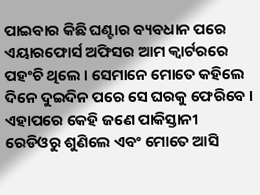ପାଇବାର କିଛି ଘଣ୍ଟାର ବ୍ୟବଧାନ ପରେ ଏୟାରଫୋର୍ସ ଅଫିସର ଆମ କ୍ୱାର୍ଟରରେ ପହଂଚି ଥିଲେ । ସେମାନେ ମୋତେ କହିଲେ ଦିନେ ଦୁଇଦିନ ପରେ ସେ ଘରକୁ ଫେରିବେ । ଏହାପରେ କେହି ଜଣେ ପାକିସ୍ତାନୀ ରେଡିଓରୁ ଶୁଣିଲେ ଏବଂ ମୋତେ ଆସି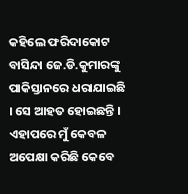କହିଲେ ଫରିଦାକୋଟ ବାସିନ୍ଦା ଜେ.ଡି.କୁମାରଙ୍କୁ ପାକିସ୍ତାନରେ ଧରାଯାଇଛି । ସେ ଆହତ ହୋଇଛନ୍ତି । ଏହାପରେ ମୁଁ କେବଳ ଅପେକ୍ଷା କରିଛି କେବେ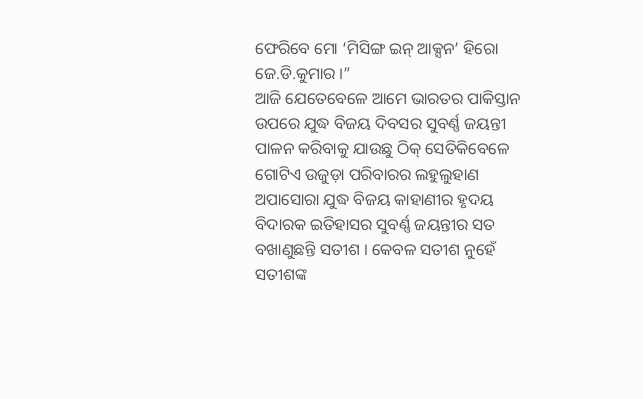ଫେରିବେ ମୋ ‘ମିସିଙ୍ଗ ଇନ୍ ଆକ୍ସନ’ ହିରୋ ଜେ.ଡି.କୁମାର ।”
ଆଜି ଯେତେବେଳେ ଆମେ ଭାରତର ପାକିସ୍ତାନ ଉପରେ ଯୁଦ୍ଧ ବିଜୟ ଦିବସର ସୁବର୍ଣ୍ଣ ଜୟନ୍ତୀ ପାଳନ କରିବାକୁ ଯାଉଛୁ ଠିକ୍ ସେତିକିବେଳେ ଗୋଟିଏ ଉଜୁଡ଼ା ପରିବାରର ଲହୁଲୁହାଣ ଅପାସୋରା ଯୁଦ୍ଧ ବିଜୟ କାହାଣୀର ହୃଦୟ ବିଦାରକ ଇତିହାସର ସୁବର୍ଣ୍ଣ ଜୟନ୍ତୀର ସତ ବଖାଣୁଛନ୍ତି ସତୀଶ । କେବଳ ସତୀଶ ନୁହେଁ ସତୀଶଙ୍କ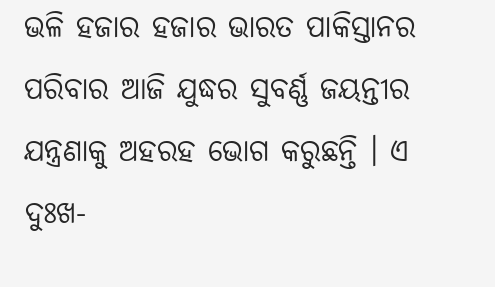ଭଳି ହଜାର ହଜାର ଭାରତ ପାକିସ୍ତାନର ପରିବାର ଆଜି ଯୁଦ୍ଧର ସୁବର୍ଣ୍ଣ ଜୟନ୍ତୀର ଯନ୍ତ୍ରଣାକୁ ଅହରହ ଭୋଗ କରୁଛନ୍ତି । ଏ ଦୁଃଖ-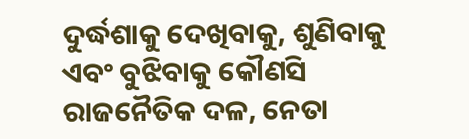ଦୁର୍ଦ୍ଧଶାକୁ ଦେଖିବାକୁ, ଶୁଣିବାକୁ ଏବଂ ବୁଝିବାକୁ କୌଣସି ରାଜନୈତିକ ଦଳ, ନେତା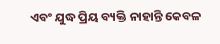ଏବଂ ଯୁଦ୍ଧ ପ୍ରିୟ ବ୍ୟକ୍ତି ନାହାନ୍ତି କେବଳ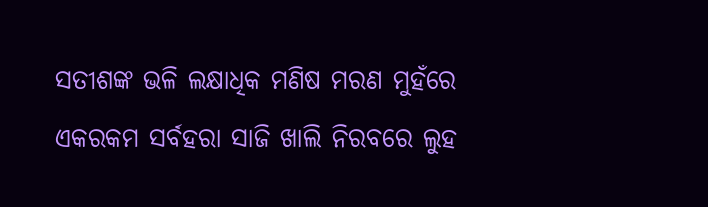ସତୀଶଙ୍କ ଭଳି ଲକ୍ଷାଧିକ ମଣିଷ ମରଣ ମୁହଁରେ ଏକରକମ ସର୍ବହରା ସାଜି ଖାଲି ନିରବରେ ଲୁହ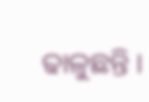ଢାଳୁଛନ୍ତି ।